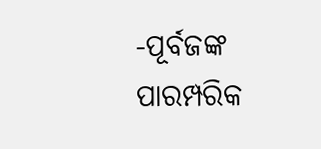-ପୂର୍ବଜଙ୍କ ପାରମ୍ପରିକ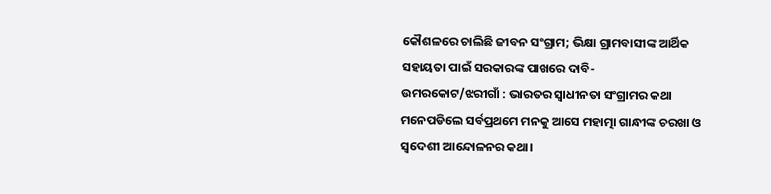କୌଶଳରେ ଚାଲିଛି ଜୀବନ ସଂଗ୍ରାମ; ଭିକ୍ଷା ଗ୍ରାମବାସୀଙ୍କ ଆର୍ଥିକ ସହାୟତା ପାଇଁ ସରକାରଙ୍କ ପାଖରେ ଦାବି-
ଉମରକୋଟ/ଝରୀଗାଁ : ଭାରତର ସ୍ୱାଧୀନତା ସଂଗ୍ରାମର କଥା ମନେପଡିଲେ ସର୍ବପ୍ରଥମେ ମନକୁ ଆସେ ମହାତ୍ମା ଗାନ୍ଧୀଙ୍କ ଚରଖା ଓ ସ୍ୱଦେଶୀ ଆନ୍ଦୋଳନର କଥା।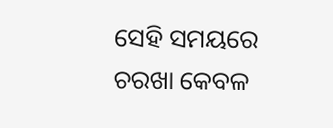ସେହି ସମୟରେ ଚରଖା କେବଳ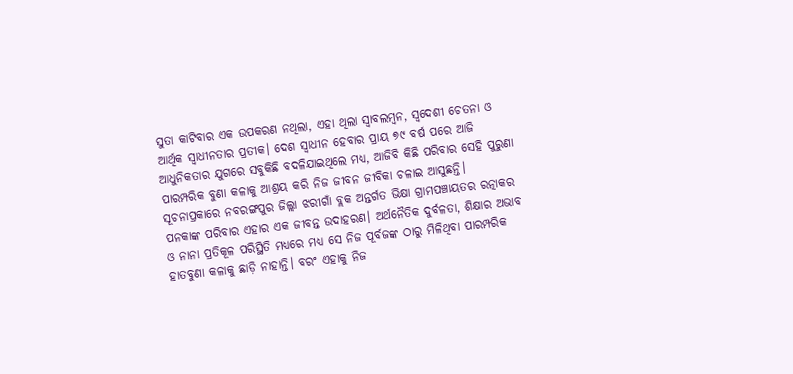ସୁତା କାଟିବାର ଏକ ଉପକରଣ ନଥିଲା, ଏହା ଥିଲା ସ୍ୱାବଲମ୍ବନ, ସ୍ୱଦେଶୀ ଚେତନା ଓ ଆର୍ଥିକ ସ୍ୱାଧୀନତାର ପ୍ରତୀକ। ଦେଶ ସ୍ୱାଧୀନ ହେବାର ପ୍ରାୟ ୭୯ ବର୍ଷ ପରେ ଆଜି ଆଧୁନିକତାର ଯୁଗରେ ସବୁକିଛି ବଦଳିଯାଇଥିଲେ ମଧ୍ୟ, ଆଜିବି କିଛି ପରିବାର ସେହି ପୁରୁଣା ପାରମ୍ପରିକ ବୁଣା କଳାକୁ ଆଶ୍ରୟ କରି ନିଜ ଜୀବନ ଜୀବିକା ଚଳାଇ ଆସୁଛନ୍ତି।
ସୂଚନାପ୍ରକାରେ ନବରଙ୍ଗପୁର ଜିଲ୍ଲା ଝରୀଗାଁ ବ୍ଲକ ଅନ୍ତର୍ଗତ ଭିକ୍ଷା ଗ୍ରାମପଞ୍ଚାୟତର ରତ୍ନାକର ପନକାଙ୍କ ପରିବାର ଏହାର ଏକ ଜୀବନ୍ତ ଉଦାହରଣ। ଅର୍ଥନୈତିକ ଦୁର୍ବଳତା, ଶିକ୍ଷାର ଅଭାବ ଓ ନାନା ପ୍ରତିକୂଳ ପରିସ୍ଥିତି ମଧ୍ୟରେ ମଧ୍ୟ ସେ ନିଜ ପୂର୍ବଜଙ୍କ ଠାରୁ ମିଳିଥିବା ପାରମ୍ପରିକ ହାତବୁଣା କଳାକୁ ଛାଡ଼ି ନାହାନ୍ତି। ବରଂ ଏହାକୁ ନିଜ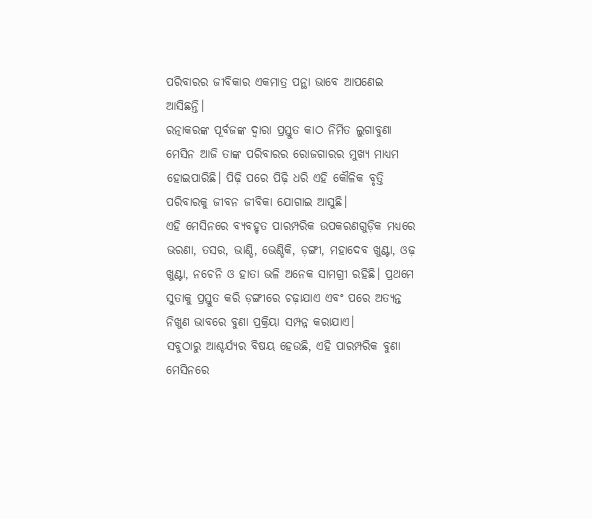ପରିବାରର ଜୀବିକାର ଏକମାତ୍ର ପନ୍ଥା ଭାବେ ଆପଣେଇ ଆସିଛନ୍ତି।
ରତ୍ନାକରଙ୍କ ପୂର୍ବଜଙ୍କ ଦ୍ୱାରା ପ୍ରସ୍ତୁତ କାଠ ନିର୍ମିତ ଲୁଗାବୁଣା ମେସିନ ଆଜି ତାଙ୍କ ପରିବାରର ରୋଜଗାରର ମୁଖ୍ୟ ମାଧ୍ୟମ ହୋଇପାରିଛି। ପିଢ଼ି ପରେ ପିଢ଼ି ଧରି ଏହି କୌଳିକ ବୃତ୍ତି ପରିବାରକୁ ଜୀବନ ଜୀବିକା ଯୋଗାଇ ଆସୁଛି।
ଏହି ମେସିନରେ ବ୍ୟବହୃତ ପାରମ୍ପରିକ ଉପକରଣଗୁଡ଼ିକ ମଧ୍ୟରେ ଭରଣା, ତସର, ଭାଣ୍ଡି, ଭେଣ୍ଡିକି, ଡ଼ଙ୍ଗୀ, ମହାଦେବ ଖୁଣ୍ଟା, ଓଢ଼ ଖୁଣ୍ଟା, ନଚେନି ଓ ହାତା ଭଳି ଅନେକ ସାମଗ୍ରୀ ରହିଛି। ପ୍ରଥମେ ସୁତାକୁ ପ୍ରସ୍ତୁତ କରି ଡ଼ଙ୍ଗୀରେ ଚଢ଼ାଯାଏ ଏବଂ ପରେ ଅତ୍ୟନ୍ତ ନିଖୁଣ ଭାବରେ ବୁଣା ପ୍ରକ୍ରିୟା ସମ୍ପନ୍ନ କରାଯାଏ।
ସବୁଠାରୁ ଆଶ୍ଚର୍ଯ୍ୟର ବିଷୟ ହେଉଛି, ଏହି ପାରମ୍ପରିକ ବୁଣା ମେସିନରେ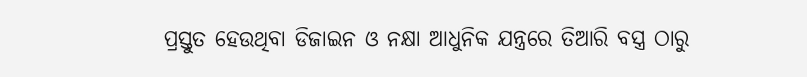ପ୍ରସ୍ତୁତ ହେଉଥିବା ଡିଜାଇନ ଓ ନକ୍ଷା ଆଧୁନିକ ଯନ୍ତ୍ରରେ ତିଆରି ବସ୍ତ୍ର ଠାରୁ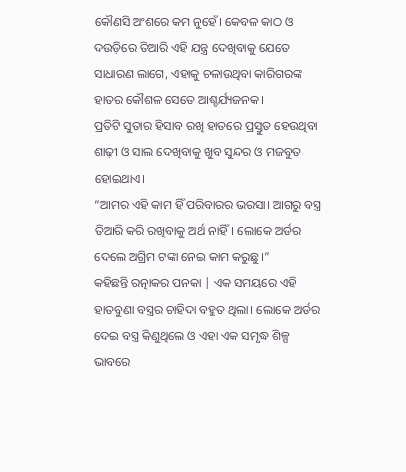କୌଣସି ଅଂଶରେ କମ ନୁହେଁ। କେବଳ କାଠ ଓ ଦଉଡ଼ିରେ ତିଆରି ଏହି ଯନ୍ତ୍ର ଦେଖିବାକୁ ଯେତେ ସାଧାରଣ ଲାଗେ, ଏହାକୁ ଚଳାଉଥିବା କାରିଗରଙ୍କ ହାତର କୌଶଳ ସେତେ ଆଶ୍ଚର୍ଯ୍ୟଜନକ।
ପ୍ରତିଟି ସୁତାର ହିସାବ ରଖି ହାତରେ ପ୍ରସ୍ତୁତ ହେଉଥିବା ଶାଢ଼ୀ ଓ ସାଲ ଦେଖିବାକୁ ଖୁବ ସୁନ୍ଦର ଓ ମଜବୁତ ହୋଇଥାଏ।
“ଆମର ଏହି କାମ ହିଁ ପରିବାରର ଭରସା। ଆଗରୁ ବସ୍ତ୍ର ତିଆରି କରି ରଖିବାକୁ ଅର୍ଥ ନାହିଁ। ଲୋକେ ଅର୍ଡର ଦେଲେ ଅଗ୍ରିମ ଟଙ୍କା ନେଇ କାମ କରୁଛୁ।”
କହିଛନ୍ତି ରତ୍ନାକର ପନକା | ଏକ ସମୟରେ ଏହି ହାତବୁଣା ବସ୍ତ୍ରର ଚାହିଦା ବହୁତ ଥିଲା। ଲୋକେ ଅର୍ଡର ଦେଇ ବସ୍ତ୍ର କିଣୁଥିଲେ ଓ ଏହା ଏକ ସମୃଦ୍ଧ ଶିଳ୍ପ ଭାବରେ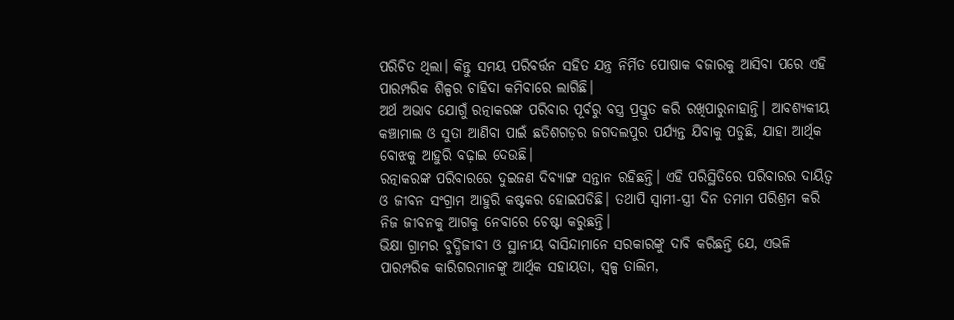ପରିଚିତ ଥିଲା। କିନ୍ତୁ ସମୟ ପରିବର୍ତ୍ତନ ସହିତ ଯନ୍ତ୍ର ନିର୍ମିତ ପୋଷାକ ବଜାରକୁ ଆସିବା ପରେ ଏହି ପାରମ୍ପରିକ ଶିଳ୍ପର ଚାହିଦା କମିବାରେ ଲାଗିଛି।
ଅର୍ଥ ଅଭାବ ଯୋଗୁଁ ରତ୍ନାକରଙ୍କ ପରିବାର ପୂର୍ବରୁ ବସ୍ତ୍ର ପ୍ରସ୍ତୁତ କରି ରଖିପାରୁନାହାନ୍ତି। ଆବଶ୍ୟକୀୟ କଞ୍ଚାମାଲ ଓ ସୁତା ଆଣିବା ପାଇଁ ଛତିଶଗଡ଼ର ଜଗଦଲପୁର ପର୍ଯ୍ୟନ୍ତ ଯିବାକୁ ପଡୁଛି, ଯାହା ଆର୍ଥିକ ବୋଝକୁ ଆହୁରି ବଢ଼ାଇ ଦେଉଛି।
ରତ୍ନାକରଙ୍କ ପରିବାରରେ ଦୁଇଜଣ ଦିବ୍ୟାଙ୍ଗ ସନ୍ତାନ ରହିଛନ୍ତି। ଏହି ପରିସ୍ଥିତିରେ ପରିବାରର ଦାୟିତ୍ୱ ଓ ଜୀବନ ସଂଗ୍ରାମ ଆହୁରି କଷ୍ଟକର ହୋଇପଡିଛି। ତଥାପି ସ୍ୱାମୀ-ସ୍ତ୍ରୀ ଦିନ ତମାମ ପରିଶ୍ରମ କରି ନିଜ ଜୀବନକୁ ଆଗକୁ ନେବାରେ ଚେଷ୍ଟା କରୁଛନ୍ତି।
ଭିକ୍ଷା ଗ୍ରାମର ବୁଦ୍ଧିଜୀବୀ ଓ ସ୍ଥାନୀୟ ବାସିନ୍ଦାମାନେ ସରକାରଙ୍କୁ ଦାବି କରିଛନ୍ତି ଯେ, ଏଭଳି ପାରମ୍ପରିକ କାରିଗରମାନଙ୍କୁ ଆର୍ଥିକ ସହାୟତା, ସ୍ୱଳ୍ପ ତାଲିମ,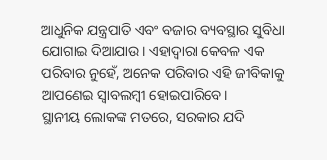ଆଧୁନିକ ଯନ୍ତ୍ରପାତି ଏବଂ ବଜାର ବ୍ୟବସ୍ଥାର ସୁବିଧା ଯୋଗାଇ ଦିଆଯାଉ। ଏହାଦ୍ୱାରା କେବଳ ଏକ ପରିବାର ନୁହେଁ, ଅନେକ ପରିବାର ଏହି ଜୀବିକାକୁ ଆପଣେଇ ସ୍ୱାବଲମ୍ବୀ ହୋଇପାରିବେ।
ସ୍ଥାନୀୟ ଲୋକଙ୍କ ମତରେ, ସରକାର ଯଦି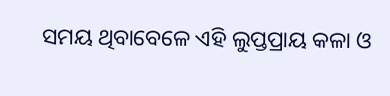ସମୟ ଥିବାବେଳେ ଏହି ଲୁପ୍ତପ୍ରାୟ କଳା ଓ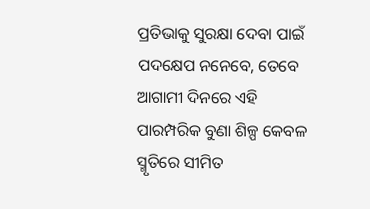ପ୍ରତିଭାକୁ ସୁରକ୍ଷା ଦେବା ପାଇଁ ପଦକ୍ଷେପ ନନେବେ, ତେବେ ଆଗାମୀ ଦିନରେ ଏହି ପାରମ୍ପରିକ ବୁଣା ଶିଳ୍ପ କେବଳ ସ୍ମୃତିରେ ସୀମିତ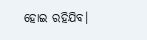ହୋଇ ରହିଯିବ।